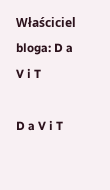Właściciel bloga: D a V i T

D a V i T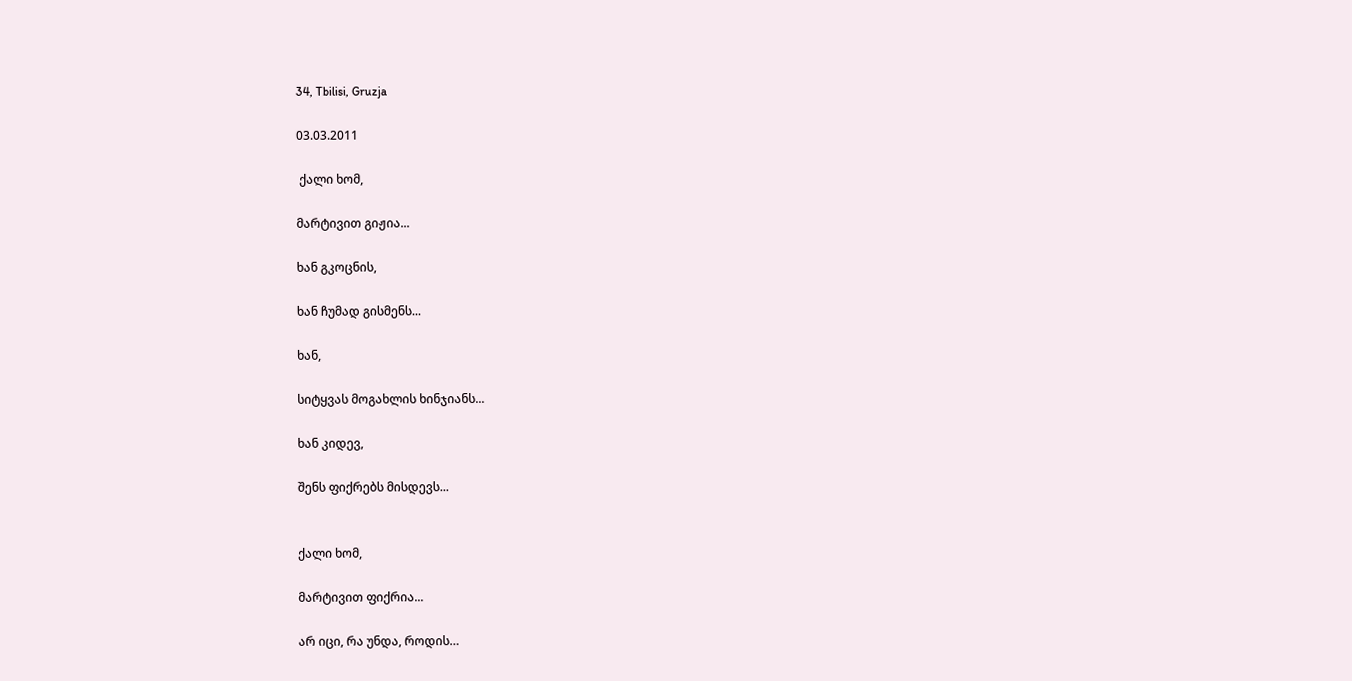34, Tbilisi, Gruzja

03.03.2011

 ქალი ხომ,

მარტივით გიჟია...

ხან გკოცნის,

ხან ჩუმად გისმენს...

ხან,

სიტყვას მოგახლის ხინჯიანს...

ხან კიდევ,

შენს ფიქრებს მისდევს...


ქალი ხომ,

მარტივით ფიქრია...

არ იცი, რა უნდა, როდის…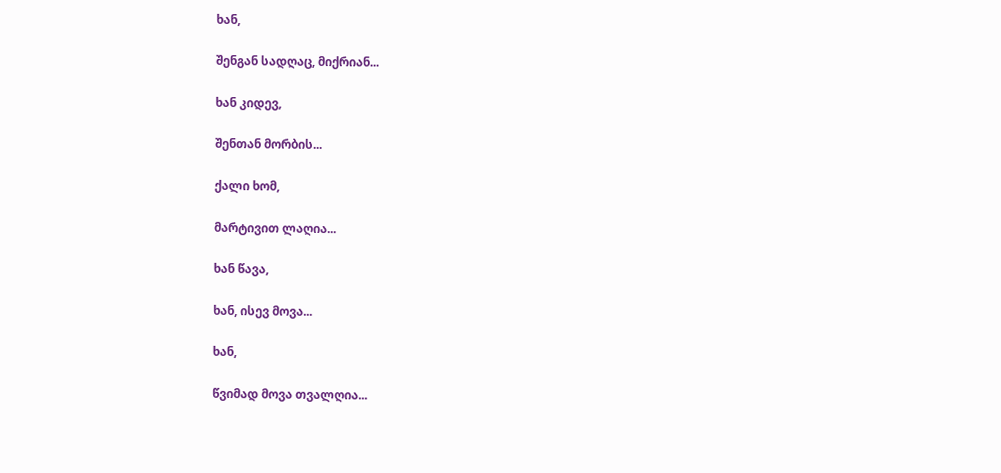ხან,

შენგან სადღაც, მიქრიან...

ხან კიდევ,

შენთან მორბის...

ქალი ხომ,

მარტივით ლაღია...

ხან წავა,

ხან, ისევ მოვა...

ხან,

წვიმად მოვა თვალღია...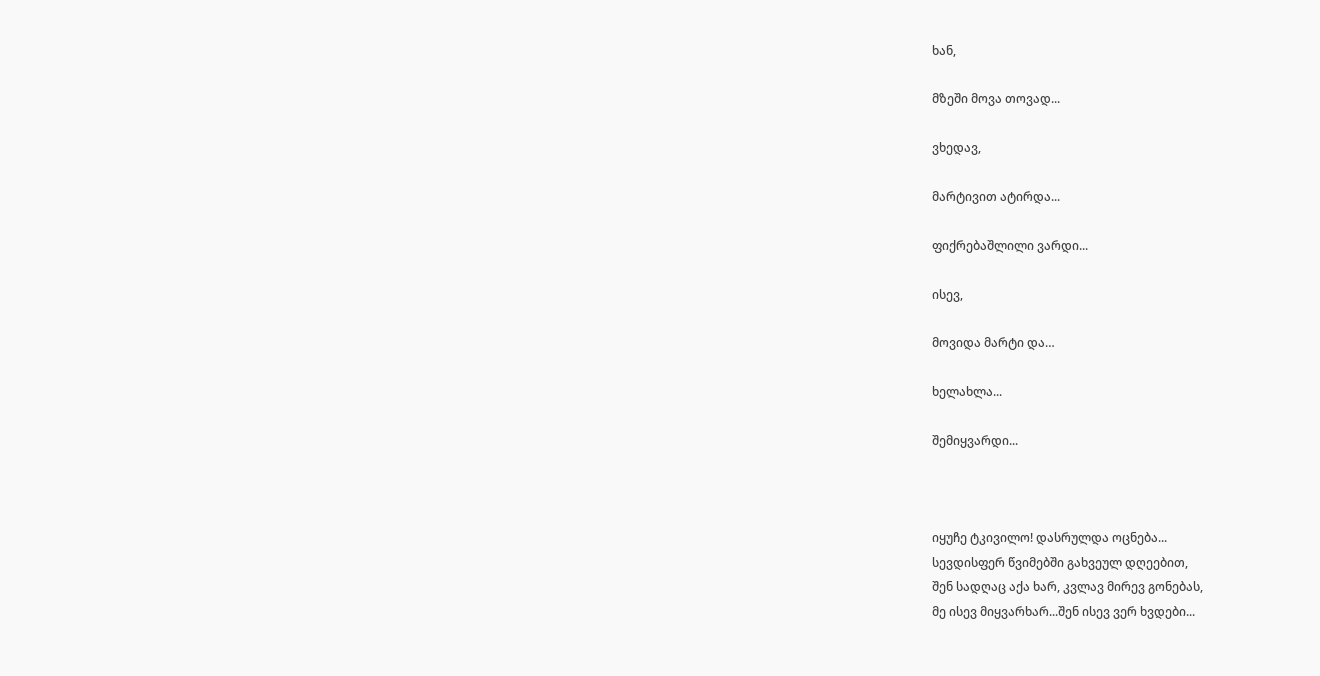ხან,

მზეში მოვა თოვად...

ვხედავ,

მარტივით ატირდა...

ფიქრებაშლილი ვარდი...

ისევ,

მოვიდა მარტი და…

ხელახლა...

შემიყვარდი...



იყუჩე ტკივილო! დასრულდა ოცნება...
სევდისფერ წვიმებში გახვეულ დღეებით,
შენ სადღაც აქა ხარ, კვლავ მირევ გონებას,
მე ისევ მიყვარხარ...შენ ისევ ვერ ხვდები...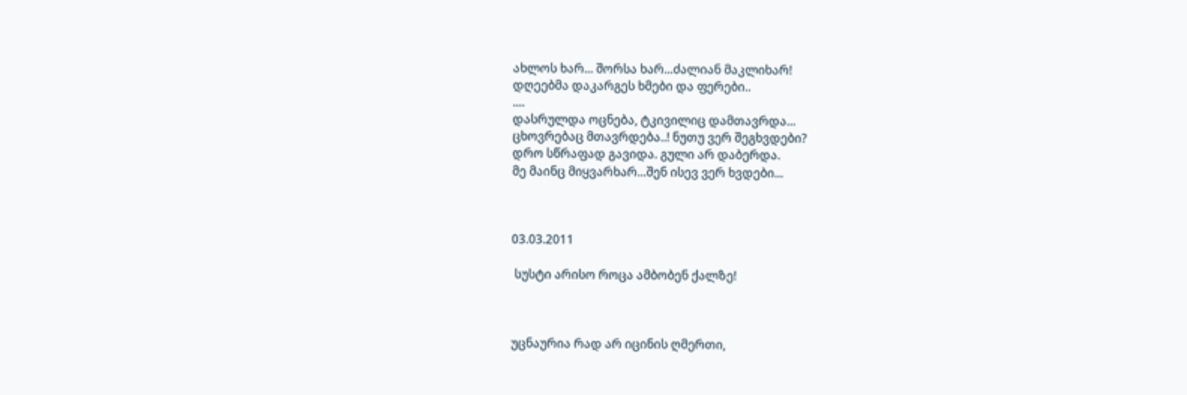ახლოს ხარ... შორსა ხარ...ძალიან მაკლიხარ!
დღეებმა დაკარგეს ხმები და ფერები..
....
დასრულდა ოცნება, ტკივილიც დამთავრდა...
ცხოვრებაც მთავრდება..! ნუთუ ვერ შეგხვდები?
დრო სწრაფად გავიდა. გული არ დაბერდა.
მე მაინც მიყვარხარ...შენ ისევ ვერ ხვდები...



03.03.2011

 სუსტი არისო როცა ამბობენ ქალზე!



უცნაურია რად არ იცინის ღმერთი,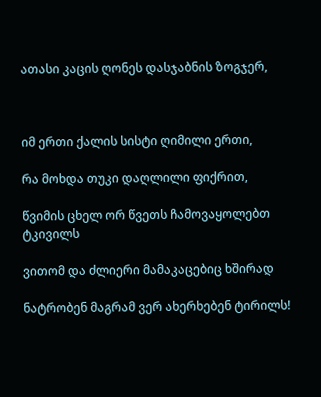ათასი კაცის ღონეს დასჯაბნის ზოგჯერ,



იმ ერთი ქალის სისტი ღიმილი ერთი,

რა მოხდა თუკი დაღლილი ფიქრით,

წვიმის ცხელ ორ წვეთს ჩამოვაყოლებთ ტკივილს

ვითომ და ძლიერი მამაკაცებიც ხშირად

ნატრობენ მაგრამ ვერ ახერხებენ ტირილს!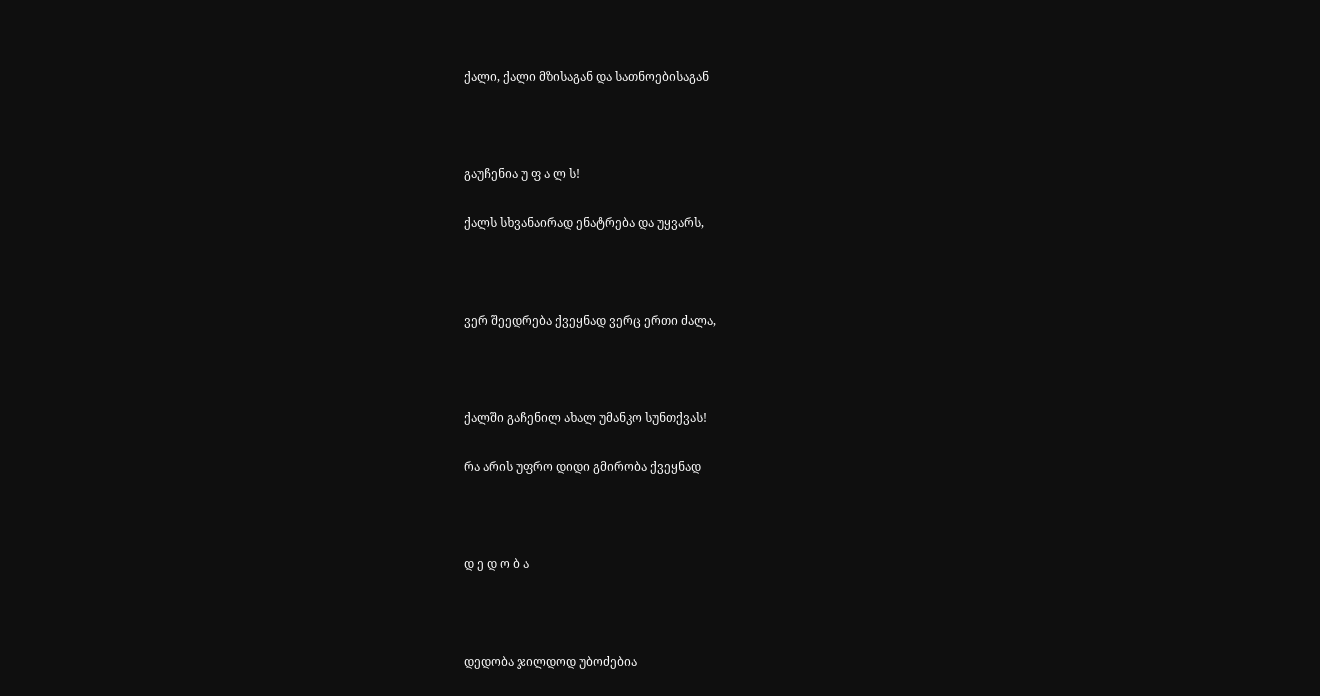ქალი, ქალი მზისაგან და სათნოებისაგან



გაუჩენია უ ფ ა ლ ს!

ქალს სხვანაირად ენატრება და უყვარს,



ვერ შეედრება ქვეყნად ვერც ერთი ძალა,



ქალში გაჩენილ ახალ უმანკო სუნთქვას!

რა არის უფრო დიდი გმირობა ქვეყნად



დ ე დ ო ბ ა



დედობა ჯილდოდ უბოძებია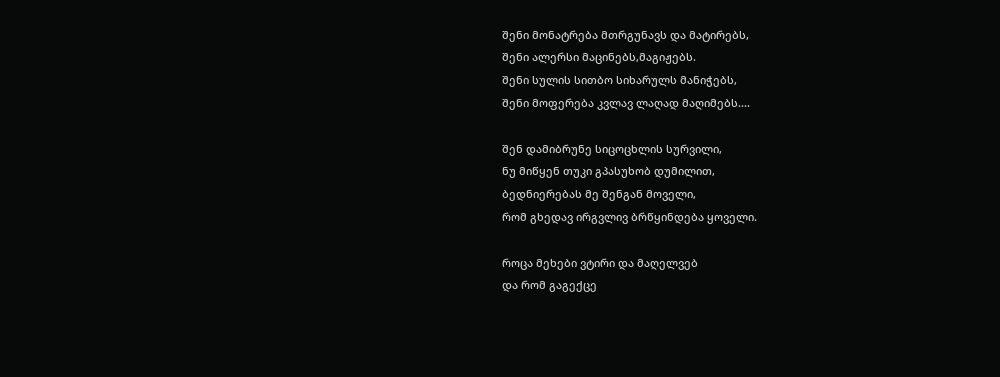შენი მონატრება მთრგუნავს და მატირებს,
შენი ალერსი მაცინებს,მაგიჟებს.
შენი სულის სითბო სიხარულს მანიჭებს,
შენი მოფერება კვლავ ლაღად მაღიმებს....

შენ დამიბრუნე სიცოცხლის სურვილი,
ნუ მიწყენ თუკი გპასუხობ დუმილით,
ბედნიერებას მე შენგან მოველი,
რომ გხედავ ირგვლივ ბრწყინდება ყოველი.

როცა მეხები ვტირი და მაღელვებ
და რომ გაგექცე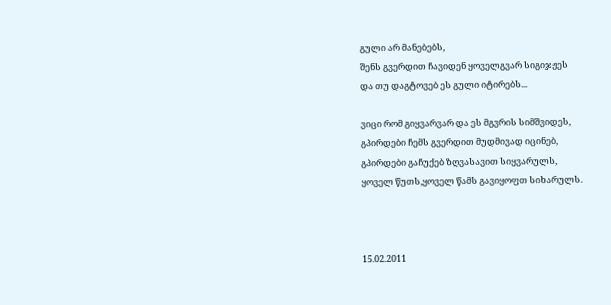გული არ მანებებს,
შენს გვერდით ჩავიდენ ყოველგვარ სიგიჯჟეს
და თუ დაგტოვებ ეს გული იტირებს...

ვიცი რომ გიყვარვარ და ეს მგვრის სიმშვიდეს,
გპირდები ჩემს გვერდით მუდმივად იცინებ,
გპირდები გაჩუქებ ზღვასავით სიყვარულს,
ყოველ წუთს,ყოველ წამს გავიყოფთ სიხარულს.



15.02.2011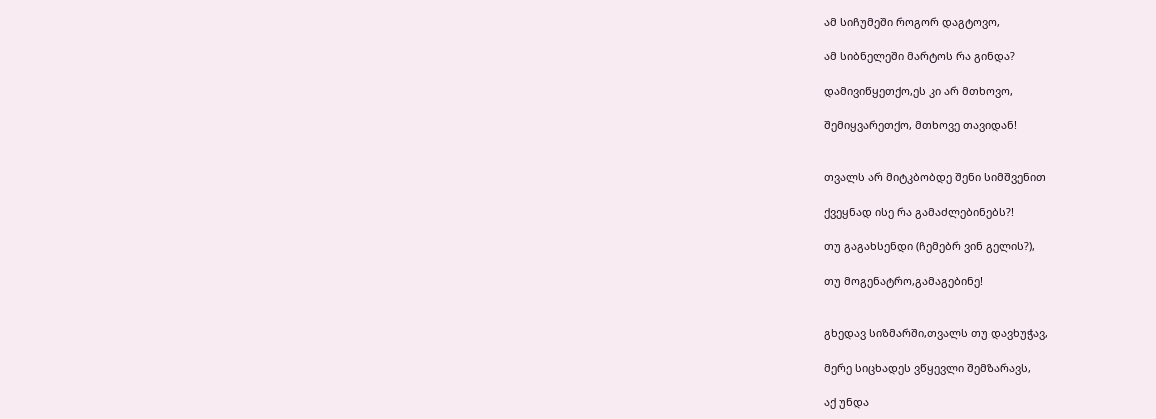ამ სიჩუმეში როგორ დაგტოვო,

ამ სიბნელეში მარტოს რა გინდა?

დამივიწყეთქო,ეს კი არ მთხოვო,

შემიყვარეთქო, მთხოვე თავიდან!


თვალს არ მიტკბობდე შენი სიმშვენით

ქვეყნად ისე რა გამაძლებინებს?!

თუ გაგახსენდი (ჩემებრ ვინ გელის?),

თუ მოგენატრო,გამაგებინე!


გხედავ სიზმარში,თვალს თუ დავხუჭავ,

მერე სიცხადეს ვწყევლი შემზარავს,

აქ უნდა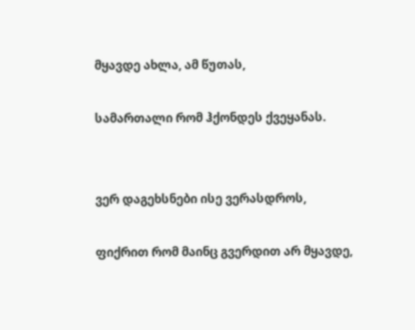მყავდე ახლა, ამ წუთას,

სამართალი რომ ჰქონდეს ქვეყანას.


ვერ დაგეხსნები ისე ვერასდროს,

ფიქრით რომ მაინც გვერდით არ მყავდე,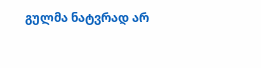გულმა ნატვრად არ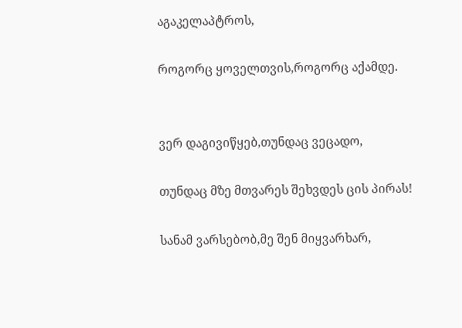აგაკელაპტროს,

როგორც ყოველთვის,როგორც აქამდე.


ვერ დაგივიწყებ,თუნდაც ვეცადო,

თუნდაც მზე მთვარეს შეხვდეს ცის პირას!

სანამ ვარსებობ,მე შენ მიყვარხარ,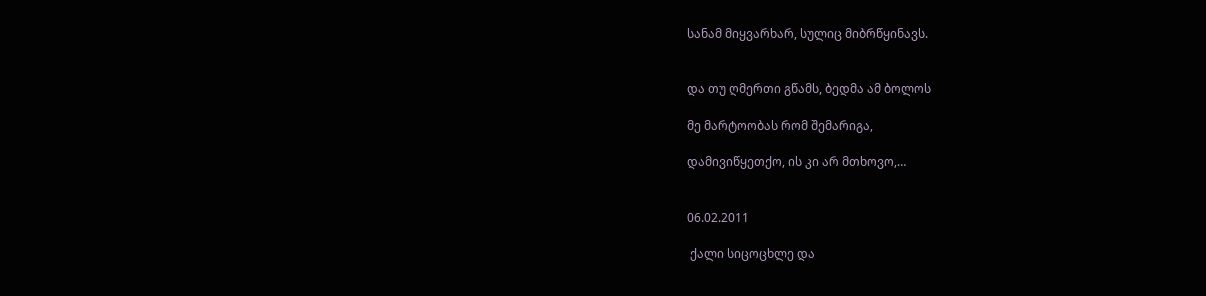სანამ მიყვარხარ, სულიც მიბრწყინავს.


და თუ ღმერთი გწამს, ბედმა ამ ბოლოს

მე მარტოობას რომ შემარიგა,

დამივიწყეთქო, ის კი არ მთხოვო,…


06.02.2011

 ქალი სიცოცხლე და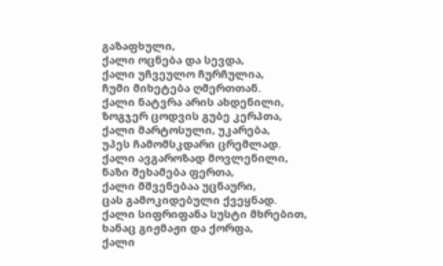გაზაფხული,
ქალი ოცნება და სევდა,
ქალი უჩვეულო ჩურჩულია,
ჩუმი მიხეტება ღმერთთან.
ქალი ნატვრა არის ახდენილი,
ზოგჯერ ცოდვის გუბე კერპთა,
ქალი მარტოსული, უკარება,
უპეს ჩამომსკდარი ცრემლად.
ქალი ავგაროზად მოვლენილი,
ნაზი შეხამება ფერთა,
ქალი მშვენებაა უცნაური,
ცას გამოკიდებული ქვეყნად.
ქალი სიფრიფანა სუსტი მხრებით,
ხანაც გიჟმაჟი და ქორფა,
ქალი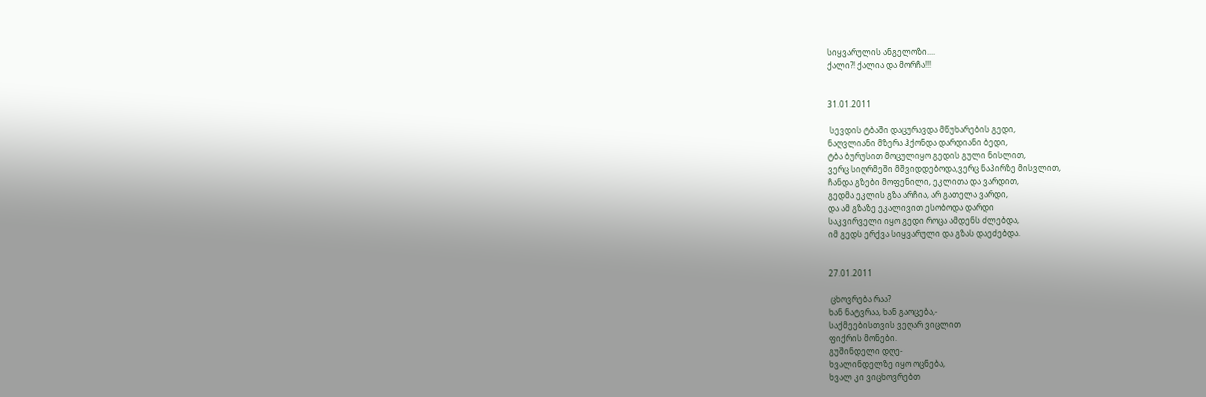სიყვარულის ანგელოზი....
ქალი?! ქალია და მორჩა!!!


31.01.2011

 სევდის ტბაში დაცურავდა მწუხარების გედი,
ნაღვლიანი მზერა ჰქონდა დარდიანი ბედი,
ტბა ბურუსით მოცულიყო გედის გული ნისლით,
ვერც სიღრმეში მშვიდდებოდა,ვერც ნაპირზე მისვლით,
ჩანდა გზები მოფენილი, ეკლითა და ვარდით,
გედმა ეკლის გზა არჩია, არ გათელა ვარდი,
და ამ გზაზე ეკალივით ესობოდა დარდი
საკვირველი იყო გედი როცა ამდენს ძლებდა,
იმ გედს ერქვა სიყვარული და გზას დაეძებდა.


27.01.2011

 ცხოვრება რაა?
ხან ნატვრაა, ხან გაოცება,-
საქმეებისთვის ვეღარ ვიცლით
ფიქრის მონები.
გუშინდელი დღე-
ხვალინდელზე იყო ოცნება,
ხვალ კი ვიცხოვრებთ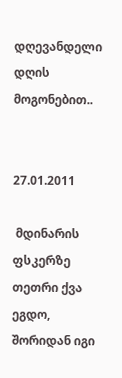დღევანდელი დღის მოგონებით..


27.01.2011

 მდინარის ფსკერზე თეთრი ქვა ეგდო,
შორიდან იგი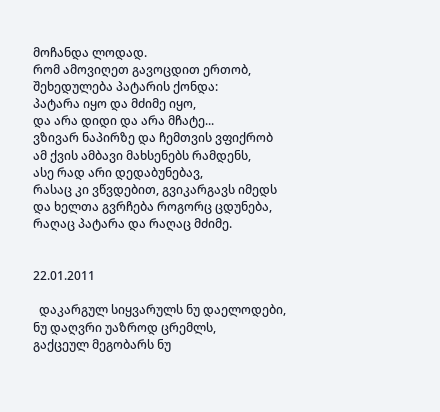მოჩანდა ლოდად.
რომ ამოვიღეთ გავოცდით ერთობ,
შეხედულება პატარის ქონდა:
პატარა იყო და მძიმე იყო,
და არა დიდი და არა მჩატე...
ვზივარ ნაპირზე და ჩემთვის ვფიქრობ
ამ ქვის ამბავი მახსენებს რამდენს,
ასე რად არი დედაბუნებავ,
რასაც კი ვწვდებით, გვიკარგავს იმედს
და ხელთა გვრჩება როგორც ცდუნება,
რაღაც პატარა და რაღაც მძიმე.


22.01.2011

  დაკარგულ სიყვარულს ნუ დაელოდები,
ნუ დაღვრი უაზროდ ცრემლს,
გაქცეულ მეგობარს ნუ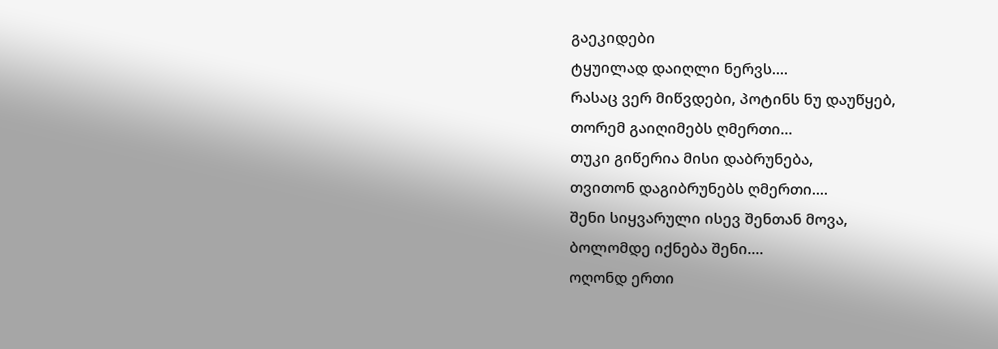გაეკიდები
ტყუილად დაიღლი ნერვს....
რასაც ვერ მიწვდები, პოტინს ნუ დაუწყებ,
თორემ გაიღიმებს ღმერთი...
თუკი გიწერია მისი დაბრუნება,
თვითონ დაგიბრუნებს ღმერთი....
შენი სიყვარული ისევ შენთან მოვა,
ბოლომდე იქნება შენი....
ოღონდ ერთი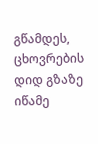გწამდეს, ცხოვრების დიდ გზაზე
იწამე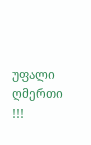უფალი ღმერთი !!!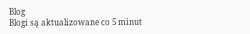Blog
Blogi są aktualizowane co 5 minut